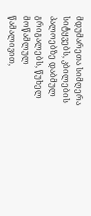მდუმარეთა სიმღერა
სიტყვებს, კბილების პალოებზე დაბმულ გრიგალებს, წუხელ მოწამლულ წამალივით,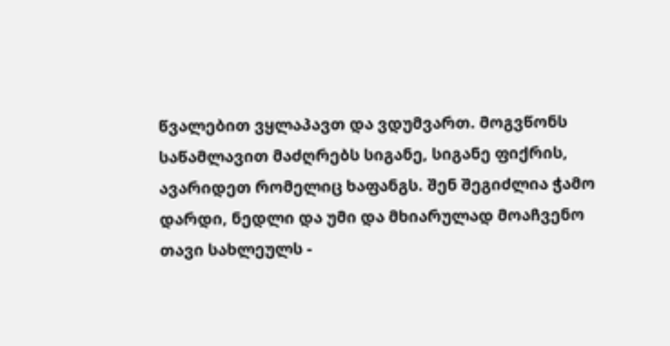წვალებით ვყლაპავთ და ვდუმვართ. მოგვწონს საწამლავით მაძღრებს სიგანე, სიგანე ფიქრის, ავარიდეთ რომელიც ხაფანგს. შენ შეგიძლია ჭამო დარდი, ნედლი და უმი და მხიარულად მოაჩვენო თავი სახლეულს -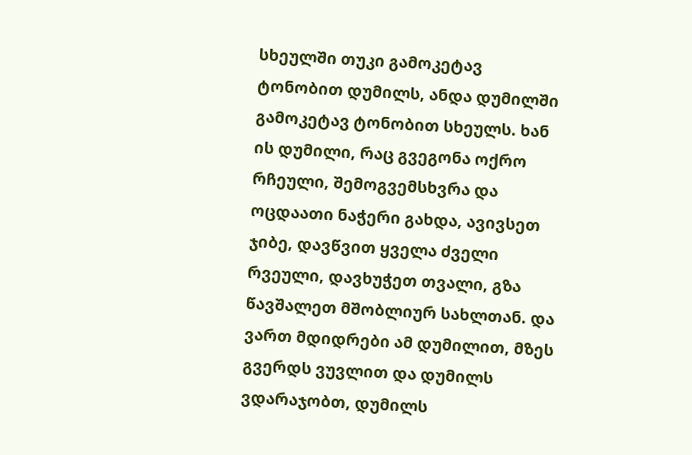სხეულში თუკი გამოკეტავ ტონობით დუმილს, ანდა დუმილში გამოკეტავ ტონობით სხეულს. ხან ის დუმილი, რაც გვეგონა ოქრო რჩეული, შემოგვემსხვრა და ოცდაათი ნაჭერი გახდა, ავივსეთ ჯიბე, დავწვით ყველა ძველი რვეული, დავხუჭეთ თვალი, გზა წავშალეთ მშობლიურ სახლთან. და ვართ მდიდრები ამ დუმილით, მზეს გვერდს ვუვლით და დუმილს ვდარაჯობთ, დუმილს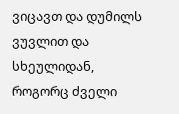ვიცავთ და დუმილს ვუვლით და სხეულიდან, როგორც ძველი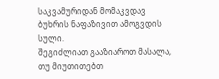საკვამურიდან მომაკვდავ ბუხრის ნაფაზივით ამოგვდის სული.
შეგიძლიათ გააზიაროთ მასალა, თუ მიუთითებთ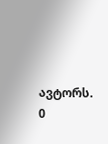ავტორს.
0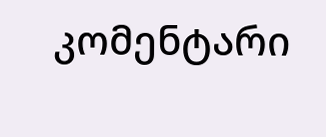კომენტარი